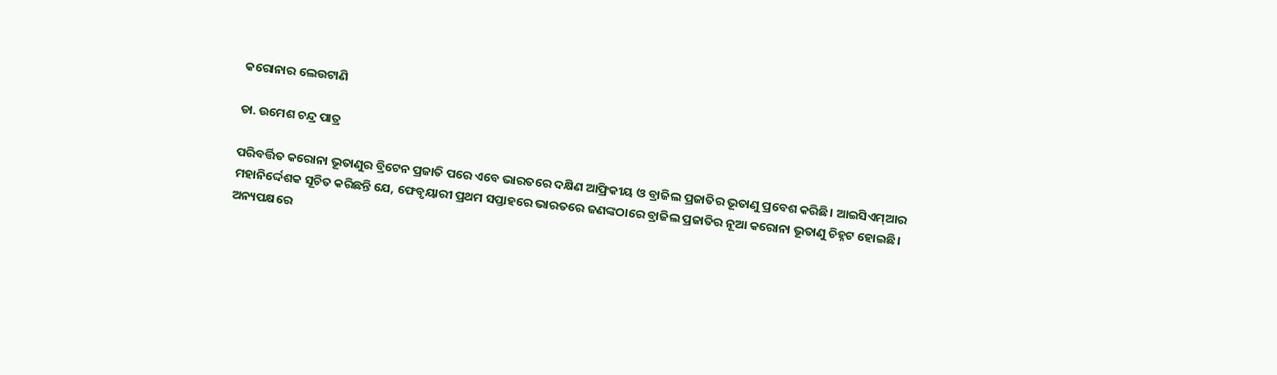କରୋନାର ଲେଉଟାଣି

ଡା. ଉମେଶ ଚନ୍ଦ୍ର ପାତ୍ର

ପରିବର୍ତ୍ତିତ କରୋନା ଭୂତାଣୁର ବ୍ରିଟେନ ପ୍ରଜାତି ପରେ ଏବେ ଭାରତରେ ଦକ୍ଷିଣ ଆଫ୍ରିକୀୟ ଓ ବ୍ରାଜିଲ ପ୍ରଜାତିର ଭୂତାଣୁ ପ୍ରବେଶ କରିଛି। ଆଇସିଏମ୍‌ଆର ମହାନିର୍ଦ୍ଦେଶକ ସୂଚିତ କରିଛନ୍ତି ଯେ, ଫେବୃୟାରୀ ପ୍ରଥମ ସପ୍ତାହରେ ଭାରତରେ ଜଣଙ୍କଠାରେ ବ୍ରାଜିଲ ପ୍ରଜାତିର ନୂଆ କରୋନା ଭୂତାଣୁ ଚିହ୍ନଟ ହୋଇଛି। ଅନ୍ୟପକ୍ଷରେ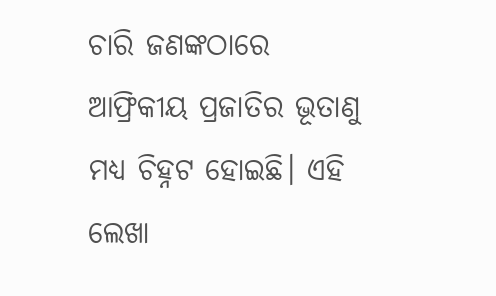ଚାରି ଜଣଙ୍କଠାରେ ଆଫ୍ରିକୀୟ ପ୍ରଜାତିର ଭୂତାଣୁ ମଧ୍ୟ ଚିହ୍ନଟ ହୋଇଛି। ଏହି ଲେଖା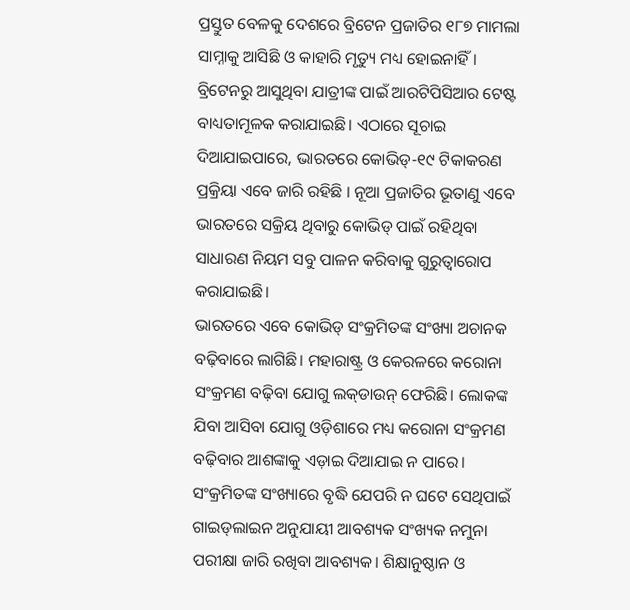ପ୍ରସ୍ତୁତ ବେଳକୁ ଦେଶରେ ବ୍ରିଟେନ ପ୍ରଜାତିର ୧୮୭ ମାମଲା ସାମ୍ନାକୁ ଆସିଛି ଓ କାହାରି ମୃତ୍ୟୁ ମଧ୍ୟ ହୋଇନାହିଁ। ବ୍ରିଟେନରୁ ଆସୁଥିବା ଯାତ୍ରୀଙ୍କ ପାଇଁ ଆରଟିପିସିଆର ଟେଷ୍ଟ ବାଧ୍ୟତାମୂଳକ କରାଯାଇଛି। ଏଠାରେ ସୂଚାଇ ଦିଆଯାଇପାରେ, ଭାରତରେ କୋଭିଡ୍‌-୧୯ ଟିକାକରଣ ପ୍ରକ୍ରିୟା ଏବେ ଜାରି ରହିଛି । ନୂଆ ପ୍ରଜାତିର ଭୂତାଣୁ ଏବେ ଭାରତରେ ସକ୍ରିୟ ଥିବାରୁ କୋଭିଡ୍‌ ପାଇଁ ରହିଥିବା ସାଧାରଣ ନିୟମ ସବୁ ପାଳନ କରିବାକୁ ଗୁରୁତ୍ୱାରୋପ କରାଯାଇଛି।
ଭାରତରେ ଏବେ କୋଭିଡ୍‌ ସଂକ୍ରମିତଙ୍କ ସଂଖ୍ୟା ଅଚାନକ ବଢ଼ିବାରେ ଲାଗିଛି। ମହାରାଷ୍ଟ୍ର ଓ କେରଳରେ କରୋନା ସଂକ୍ରମଣ ବଢ଼ିବା ଯୋଗୁ ଲକ୍‌ଡାଉନ୍‌ ଫେରିଛି। ଲୋକଙ୍କ ଯିବା ଆସିବା ଯୋଗୁ ଓଡ଼ିଶାରେ ମଧ୍ୟ କରୋନା ସଂକ୍ରମଣ ବଢ଼ିବାର ଆଶଙ୍କାକୁ ଏଡ଼ାଇ ଦିଆଯାଇ ନ ପାରେ। ସଂକ୍ରମିତଙ୍କ ସଂଖ୍ୟାରେ ବୃଦ୍ଧି ଯେପରି ନ ଘଟେ ସେଥିପାଇଁ ଗାଇଡ୍‌ଲାଇନ ଅନୁଯାୟୀ ଆବଶ୍ୟକ ସଂଖ୍ୟକ ନମୁନା ପରୀକ୍ଷା ଜାରି ରଖିବା ଆବଶ୍ୟକ। ଶିକ୍ଷାନୁଷ୍ଠାନ ଓ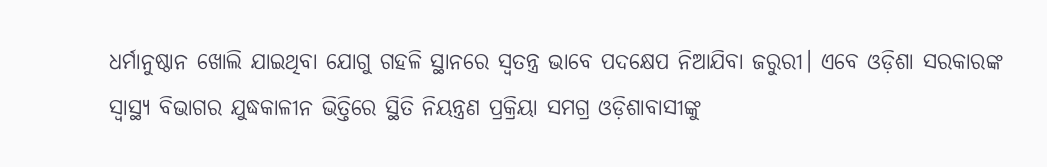ଧର୍ମାନୁଷ୍ଠାନ ଖୋଲି ଯାଇଥିବା ଯୋଗୁ ଗହଳି ସ୍ଥାନରେ ସ୍ବତନ୍ତ୍ର ଭାବେ ପଦକ୍ଷେପ ନିଆଯିବା ଜରୁରୀ। ଏବେ ଓଡ଼ିଶା ସରକାରଙ୍କ ସ୍ବାସ୍ଥ୍ୟ ବିଭାଗର ଯୁଦ୍ଧକାଳୀନ ଭିତ୍ତିରେ ସ୍ଥିତି ନିୟନ୍ତ୍ରଣ ପ୍ରକ୍ରିୟା ସମଗ୍ର ଓଡ଼ିଶାବାସୀଙ୍କୁ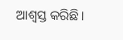ଆଶ୍ୱସ୍ତ କରିଛି।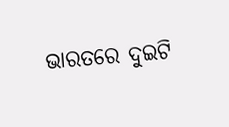ଭାରତରେ ଦୁଇଟି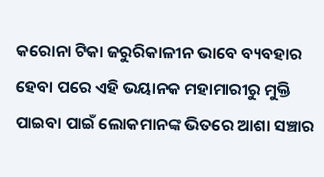କରୋନା ଟିକା ଜରୁରିକାଳୀନ ଭାବେ ବ୍ୟବହାର ହେବା ପରେ ଏହି ଭୟାନକ ମହାମାରୀରୁ ମୁକ୍ତି ପାଇବା ପାଇଁ ଲୋକମାନଙ୍କ ଭିତରେ ଆଶା ସଞ୍ଚାର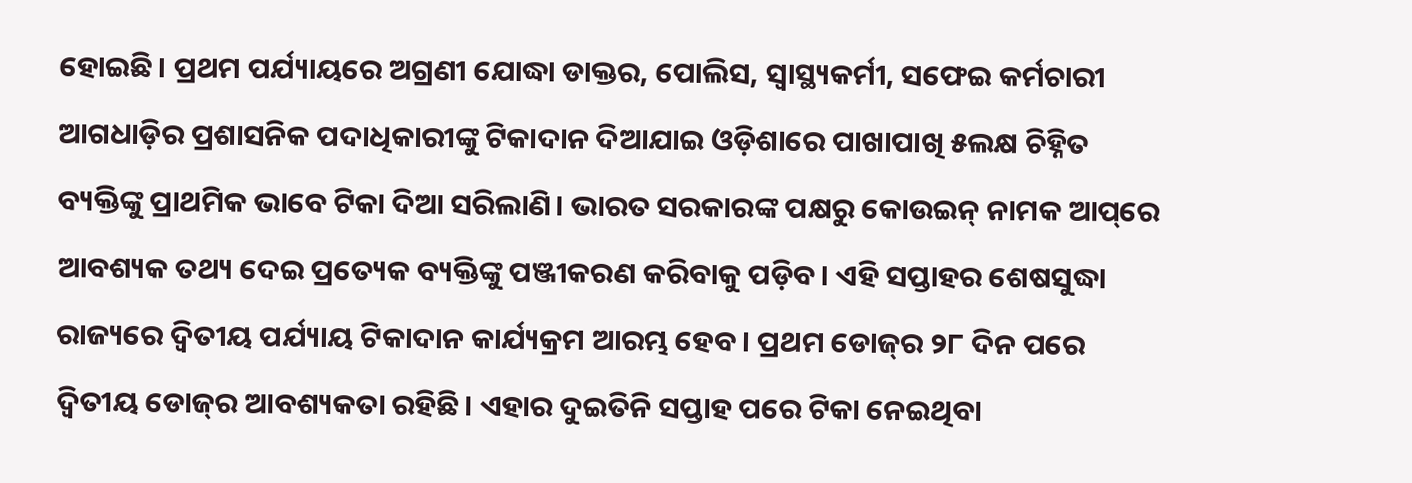ହୋଇଛି। ପ୍ରଥମ ପର୍ଯ୍ୟାୟରେ ଅଗ୍ରଣୀ ଯୋଦ୍ଧା ଡାକ୍ତର, ପୋଲିସ, ସ୍ବାସ୍ଥ୍ୟକର୍ମୀ, ସଫେଇ କର୍ମଚାରୀ ଆଗଧାଡ଼ିର ପ୍ରଶାସନିକ ପଦାଧିକାରୀଙ୍କୁ ଟିକାଦାନ ଦିଆଯାଇ ଓଡ଼ିଶାରେ ପାଖାପାଖି ୫ଲକ୍ଷ ଚିହ୍ନିତ ବ୍ୟକ୍ତିଙ୍କୁ ପ୍ରାଥମିକ ଭାବେ ଟିକା ଦିଆ ସରିଲାଣି। ଭାରତ ସରକାରଙ୍କ ପକ୍ଷରୁ କୋଉଇନ୍‌ ନାମକ ଆପ୍‌ରେ ଆବଶ୍ୟକ ତଥ୍ୟ ଦେଇ ପ୍ରତ୍ୟେକ ବ୍ୟକ୍ତିଙ୍କୁ ପଞ୍ଜୀକରଣ କରିବାକୁ ପଡ଼ିବ। ଏହି ସପ୍ତାହର ଶେଷସୁଦ୍ଧା ରାଜ୍ୟରେ ଦ୍ୱିତୀୟ ପର୍ଯ୍ୟାୟ ଟିକାଦାନ କାର୍ଯ୍ୟକ୍ରମ ଆରମ୍ଭ ହେବ। ପ୍ରଥମ ଡୋଜ୍‌ର ୨୮ ଦିନ ପରେ ଦ୍ୱିତୀୟ ଡୋଜ୍‌ର ଆବଶ୍ୟକତା ରହିଛି। ଏହାର ଦୁଇତିନି ସପ୍ତାହ ପରେ ଟିକା ନେଇଥିବା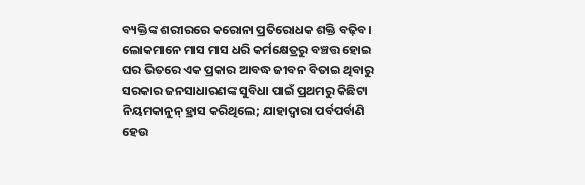ବ୍ୟକ୍ତିଙ୍କ ଶରୀରରେ କରୋନା ପ୍ରତିରୋଧକ ଶକ୍ତି ବଢ଼ିବ।
ଲୋକମାନେ ମାସ ମାସ ଧରି କର୍ମକ୍ଷେତ୍ରରୁ ବଞ୍ଚତ୍ତ ହୋଇ ଘର ଭିତରେ ଏକ ପ୍ରକାର ଆବଦ୍ଧ ଜୀବନ ବିତାଇ ଥିବାରୁ ସରକାର ଜନସାଧାରଣଙ୍କ ସୁବିଧା ପାଇଁ ପ୍ରଥମରୁ କିଛିଟା ନିୟମକାନୁନ୍‌ ହ୍ରାସ କରିଥିଲେ; ଯାହାଦ୍ୱାରା ପର୍ବପର୍ବାଣି ହେଉ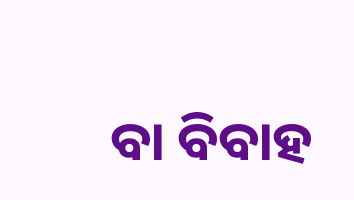ବା ବିବାହ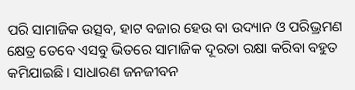ପରି ସାମାଜିକ ଉତ୍ସବ, ହାଟ ବଜାର ହେଉ ବା ଉଦ୍ୟାନ ଓ ପରିଭ୍ରମଣ କ୍ଷେତ୍ର ତେବେ ଏସବୁ ଭିତରେ ସାମାଜିକ ଦୂରତା ରକ୍ଷା କରିବା ବହୁତ କମିଯାଇଛି। ସାଧାରଣ ଜନଜୀବନ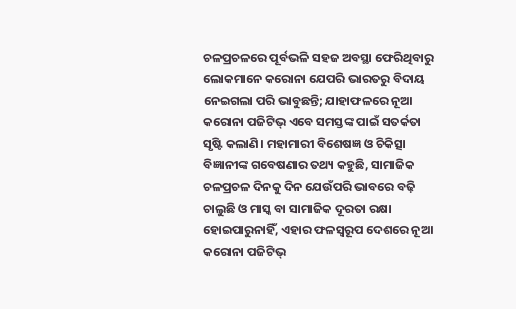ଚଳପ୍ରଚଳରେ ପୂର୍ବଭଳି ସହଜ ଅବସ୍ଥା ଫେରିଥିବାରୁ ଲୋକମାନେ କରୋନା ଯେପରି ଭାରତରୁ ବିଦାୟ ନେଇଗଲା ପରି ଭାବୁଛନ୍ତି; ଯାହାଫଳରେ ନୂଆ କରୋନା ପଜିଟିଭ୍‌ ଏବେ ସମସ୍ତଙ୍କ ପାଇଁ ସତର୍କତା ସୃଷ୍ଟି କଲାଣି। ମହାମାରୀ ବିଶେଷଜ୍ଞ ଓ ଚିକିତ୍ସା ବିଜ୍ଞାନୀଙ୍କ ଗବେଷଣାର ତଥ୍ୟ କହୁଛି, ସାମାଜିକ ଚଳପ୍ରଚଳ ଦିନକୁ ଦିନ ଯେଉଁପରି ଭାବରେ ବଢ଼ି ଚାଲୁଛି ଓ ମାସ୍କ ବା ସାମାଜିକ ଦୂରତା ରକ୍ଷା ହୋଇପାରୁନାହିଁ, ଏହାର ଫଳସ୍ବରୂପ ଦେଶରେ ନୂଆ କରୋନା ପଜିଟିଭ୍‌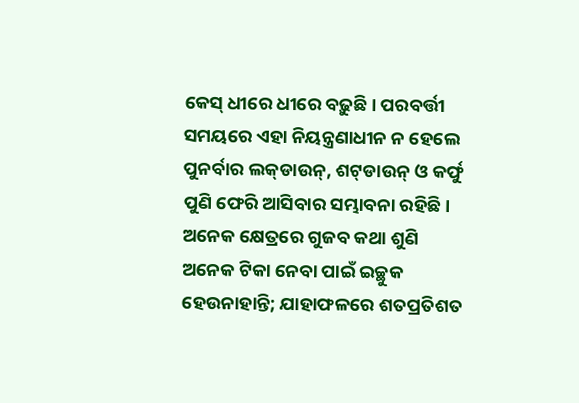କେସ୍‌ ଧୀରେ ଧୀରେ ବଢ଼ୁଛି। ପରବର୍ତ୍ତୀ ସମୟରେ ଏହା ନିୟନ୍ତ୍ରଣାଧୀନ ନ ହେଲେ ପୁନର୍ବାର ଲକ୍‌ଡାଉନ୍‌, ଶଟ୍‌ଡାଉନ୍‌ ଓ କର୍ଫୁ ପୁଣି ଫେରି ଆସିବାର ସମ୍ଭାବନା ରହିଛି।
ଅନେକ କ୍ଷେତ୍ରରେ ଗୁଜବ କଥା ଶୁଣି ଅନେକ ଟିକା ନେବା ପାଇଁ ଇଚ୍ଛୁକ ହେଉନାହାନ୍ତି; ଯାହାଫଳରେ ଶତପ୍ରତିଶତ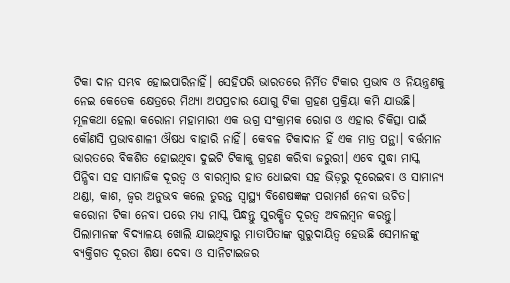ଟିକା ଦାନ ସମ୍ଭବ ହୋଇପାରିନାହିଁ। ସେହିପରି ଭାରତରେ ନିର୍ମିତ ଟିକାର ପ୍ରଭାବ ଓ ନିୟନ୍ତ୍ରଣକୁ ନେଇ କେତେକ କ୍ଷେତ୍ରରେ ମିଥ୍ୟା ଅପପ୍ରଚାର ଯୋଗୁ ଟିକା ଗ୍ରହଣ ପ୍ରକ୍ରିୟା କମି ଯାଉଛି। ମୂଳକଥା ହେଲା କରୋନା ମହାମାରୀ ଏକ ଉଗ୍ର ସଂକ୍ରାମକ ରୋଗ ଓ ଏହାର ଚିକିତ୍ସା ପାଇଁ କୌଣସି ପ୍ରଭାବଶାଳୀ ଔଷଧ ବାହାରି ନାହିଁ। କେବଳ ଟିକାଦାନ ହିଁ ଏକ ମାତ୍ର ପନ୍ଥା। ବର୍ତ୍ତମାନ ଭାରତରେ ବିକଶିତ ହୋଇଥିବା ଦୁଇଟି ଟିକାକୁ ଗ୍ରହଣ କରିବା ଜରୁରୀ। ଏବେ ସୁଦ୍ଧା ମାସ୍କ ପିନ୍ଧିବା ସହ ସାମାଜିକ ଦୂରତ୍ୱ ଓ ବାରମ୍ବାର ହାତ ଧୋଇବା ସହ ଭିଡ଼ରୁ ଦୂରେଇବା ଓ ସାମାନ୍ୟ ଥଣ୍ଡା, କାଶ, ଜ୍ୱର ଅନୁଭବ କଲେ ତୁରନ୍ତ ସ୍ବାସ୍ଥ୍ୟ ବିଶେଷଜ୍ଞଙ୍କ ପରାମର୍ଶ ନେବା ଉଚିତ। କରୋନା ଟିକା ନେବା ପରେ ମଧ୍ୟ ମାସ୍କ ପିନ୍ଧନ୍ତୁ ସୁରକ୍ଷିତ ଦୂରତ୍ୱ ଅବଲମ୍ବନ କରନ୍ତୁ। ପିଲାମାନଙ୍କ ବିଦ୍ୟାଳୟ ଖୋଲି ଯାଇଥିବାରୁ ମାତାପିତାଙ୍କ ଗୁରୁଦାୟିତ୍ୱ ହେଉଛି ସେମାନଙ୍କୁ ବ୍ୟକ୍ତିଗତ ଦୂରତା ଶିକ୍ଷା ଦେବା ଓ ସାନିଟାଇଜର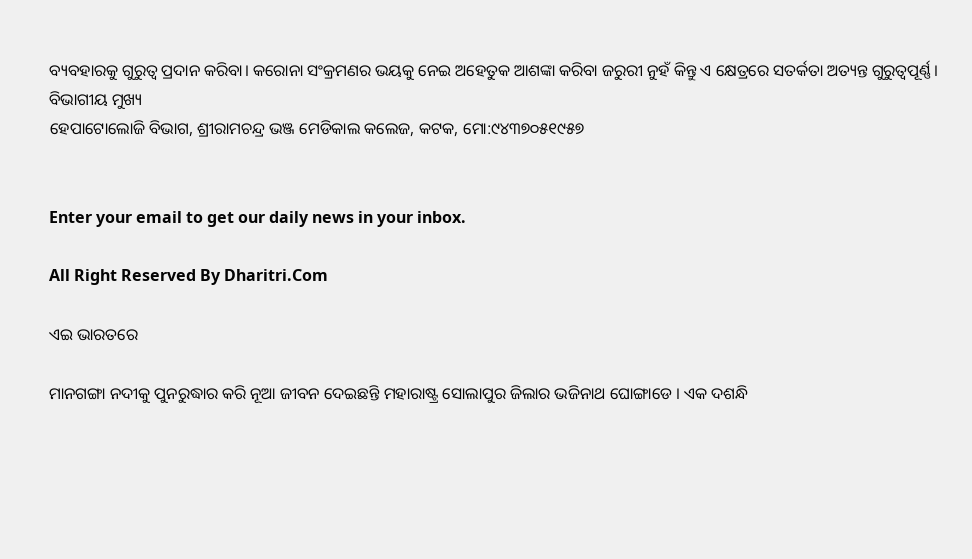ବ୍ୟବହାରକୁ ଗୁରୁତ୍ୱ ପ୍ରଦାନ କରିବା। କରୋନା ସଂକ୍ରମଣର ଭୟକୁ ନେଇ ଅହେତୁକ ଆଶଙ୍କା କରିବା ଜରୁରୀ ନୁହଁ କିନ୍ତୁ ଏ କ୍ଷେତ୍ରରେ ସତର୍କତା ଅତ୍ୟନ୍ତ ଗୁରୁତ୍ୱପୂର୍ଣ୍ଣ।
ବିଭାଗୀୟ ମୁଖ୍ୟ
ହେପାଟୋଲୋଜି ବିଭାଗ, ଶ୍ରୀରାମଚନ୍ଦ୍ର ଭଞ୍ଜ ମେଡିକାଲ କଲେଜ, କଟକ, ମୋ:୯୪୩୭୦୫୧୯୫୭


Enter your email to get our daily news in your inbox.

All Right Reserved By Dharitri.Com

ଏଇ ଭାରତରେ

ମାନଗଙ୍ଗା ନଦୀକୁ ପୁନରୁଦ୍ଧାର କରି ନୂଆ ଜୀବନ ଦେଇଛନ୍ତି ମହାରାଷ୍ଟ୍ର ସୋଲାପୁର ଜିଲାର ଭଜିନାଥ ଘୋଙ୍ଗାଡେ । ଏକ ଦଶନ୍ଧି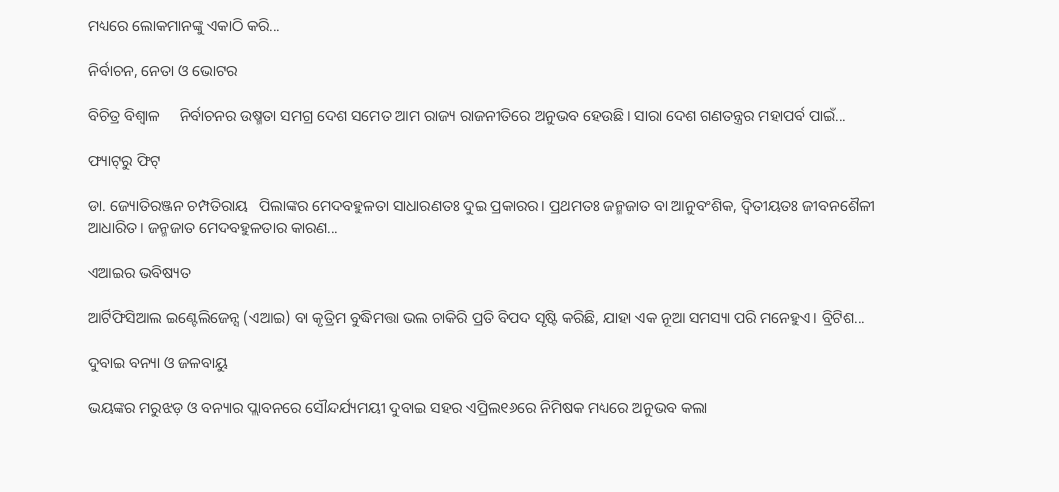ମଧ୍ୟରେ ଲୋକମାନଙ୍କୁ ଏକାଠି କରି...

ନିର୍ବାଚନ, ନେତା ଓ ଭୋଟର

ବିଚିତ୍ର ବିଶ୍ୱାଳ     ନିର୍ବାଚନର ଉଷ୍ମତା ସମଗ୍ର ଦେଶ ସମେତ ଆମ ରାଜ୍ୟ ରାଜନୀତିରେ ଅନୁଭବ ହେଉଛି। ସାରା ଦେଶ ଗଣତନ୍ତ୍ରର ମହାପର୍ବ ପାଇଁ...

ଫ୍ୟାଟ୍‌ରୁ ଫିଟ୍‌

ଡା. ଜ୍ୟୋତିରଞ୍ଜନ ଚମ୍ପତିରାୟ   ପିଲାଙ୍କର ମେଦବହୁଳତା ସାଧାରଣତଃ ଦୁଇ ପ୍ରକାରର। ପ୍ରଥମତଃ ଜନ୍ମଜାତ ବା ଆନୁବଂଶିକ, ଦ୍ୱିତୀୟତଃ ଜୀବନଶୈଳୀ ଆଧାରିତ। ଜନ୍ମଜାତ ମେଦବହୁଳତାର କାରଣ...

ଏଆଇର ଭବିଷ୍ୟତ

ଆର୍ଟିଫିସିଆଲ ଇଣ୍ଟେଲିଜେନ୍ସ (ଏଆଇ) ବା କୃତ୍ରିମ ବୁଦ୍ଧିମତ୍ତା ଭଲ ଚାକିରି ପ୍ରତି ବିପଦ ସୃଷ୍ଟି କରିଛି, ଯାହା ଏକ ନୂଆ ସମସ୍ୟା ପରି ମନେହୁଏ। ବ୍ରିଟିଶ...

ଦୁବାଇ ବନ୍ୟା ଓ ଜଳବାୟୁ

ଭୟଙ୍କର ମରୁଝଡ଼ ଓ ବନ୍ୟାର ପ୍ଲାବନରେ ସୌନ୍ଦର୍ଯ୍ୟମୟୀ ଦୁବାଇ ସହର ଏପ୍ରିଲ୧୬ରେ ନିମିଷକ ମଧ୍ୟରେ ଅନୁଭବ କଲା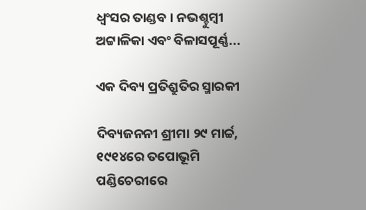ଧ୍ବଂସର ତାଣ୍ଡବ। ନଭଶ୍ଚୁମ୍ବୀ ଅଟ୍ଟାଳିକା ଏବଂ ବିଳାସପୂର୍ଣ୍ଣ...

ଏକ ଦିବ୍ୟ ପ୍ରତିଶ୍ରୁତିର ସ୍ମାରକୀ

ଦିବ୍ୟଜନନୀ ଶ୍ରୀମା ୨୯ ମାର୍ଚ୍ଚ, ୧୯୧୪ରେ ତପୋଭୂମି ପଣ୍ଡିଚେରୀରେ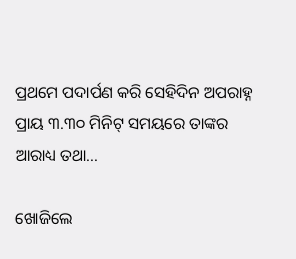ପ୍ରଥମେ ପଦାର୍ପଣ କରି ସେହିଦିନ ଅପରାହ୍ନ ପ୍ରାୟ ୩.୩୦ ମିନିଟ୍‌ ସମୟରେ ତାଙ୍କର ଆରାଧ୍ୟ ତଥା...

ଖୋଜିଲେ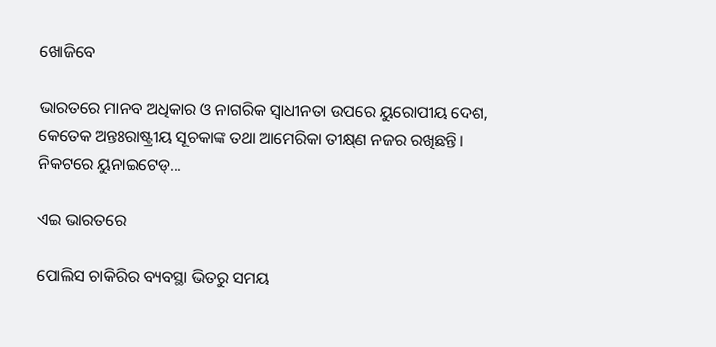ଖୋଜିବେ

ଭାରତରେ ମାନବ ଅଧିକାର ଓ ନାଗରିକ ସ୍ବାଧୀନତା ଉପରେ ୟୁରୋପୀୟ ଦେଶ, କେତେକ ଅନ୍ତଃରାଷ୍ଟ୍ରୀୟ ସୂଚକାଙ୍କ ତଥା ଆମେରିକା ତୀକ୍ଷ୍‌ଣ ନଜର ରଖିଛନ୍ତି। ନିକଟରେ ୟୁନାଇଟେଡ୍‌...

ଏଇ ଭାରତରେ

ପୋଲିସ ଚାକିରିର ବ୍ୟବସ୍ଥା ଭିତରୁ ସମୟ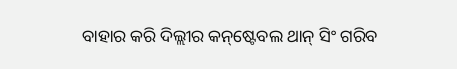ବାହାର କରି ଦିଲ୍ଲୀର କନ୍‌ଷ୍ଟେବଲ ଥାନ୍‌ ସିଂ ଗରିବ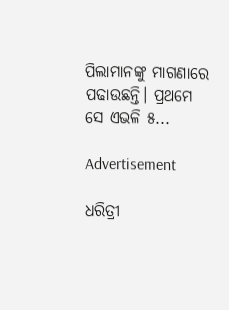ପିଲାମାନଙ୍କୁ ମାଗଣାରେ ପଢାଉଛନ୍ତି। ପ୍ରଥମେ ସେ ଏଭଳି ୫...

Advertisement

ଧରିତ୍ରୀ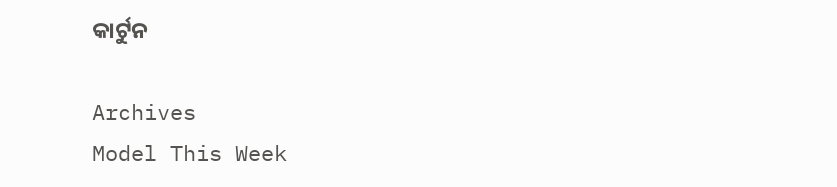କାର୍ଟୁନ

Archives
Model This Week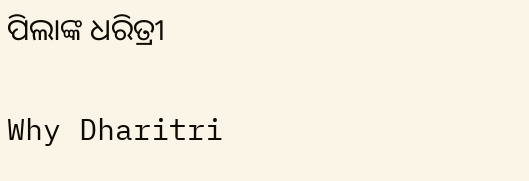ପିଲାଙ୍କ ଧରିତ୍ରୀ

Why Dharitri